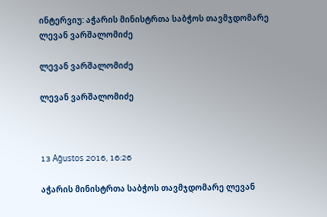ინტერვიუ: აჭარის მინისტრთა საბჭოს თავმჯდომარე ლევან ვარშალომიძე

ლევან ვარშალომიძე

ლევან ვარშალომიძე



13 Ağustos 2016, 16:26

აჭარის მინისტრთა საბჭოს თავმჯდომარე ლევან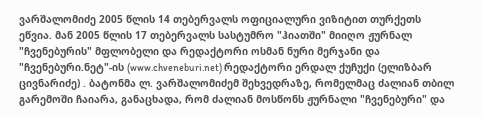ვარშალომიძე 2005 წლის 14 თებერვალს ოფიციალური ვიზიტით თურქეთს ეწვია. მან 2005 წლის 17 თებერვალს სასტუმრო "ჰიათში" მიიღო ჟურნალ "ჩვენებურის" მფლობელი და რედაქტორი ოსმან ნური მერჯანი და "ჩვენებური.ნეტ"-ის (www.chveneburi.net) რედაქტორი ერდალ ქუჩუქი (ელიზბარ ცივნარიძე) . ბატონმა ლ. ვარშალომიძემ შეხვედრაზე, რომელმაც ძალიან თბილ გარემოში ჩაიარა, განაცხადა, რომ ძალიან მოსწონს ჟურნალი "ჩვენებური" და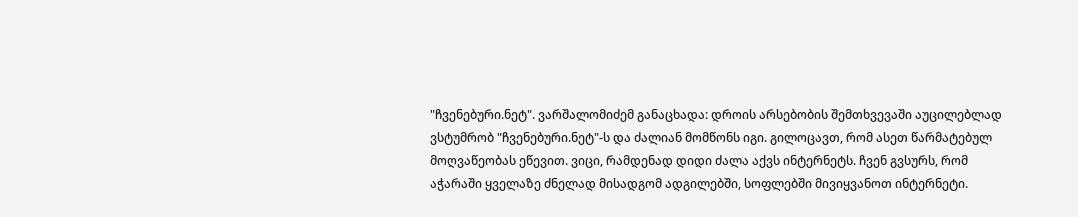"ჩვენებური.ნეტ". ვარშალომიძემ განაცხადა: დროის არსებობის შემთხვევაში აუცილებლად ვსტუმრობ "ჩვენებური.ნეტ"-ს და ძალიან მომწონს იგი. გილოცავთ, რომ ასეთ წარმატებულ მოღვაწეობას ეწევით. ვიცი, რამდენად დიდი ძალა აქვს ინტერნეტს. ჩვენ გვსურს, რომ აჭარაში ყველაზე ძნელად მისადგომ ადგილებში, სოფლებში მივიყვანოთ ინტერნეტი.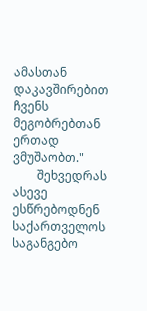ამასთან დაკავშირებით ჩვენს მეგობრებთან ერთად ვმუშაობთ."
        შეხვედრას ასევე ესწრებოდნენ საქართველოს საგანგებო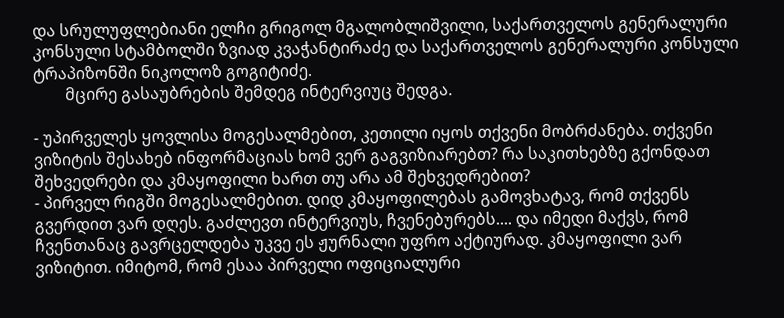და სრულუფლებიანი ელჩი გრიგოლ მგალობლიშვილი, საქართველოს გენერალური კონსული სტამბოლში ზვიად კვაჭანტირაძე და საქართველოს გენერალური კონსული ტრაპიზონში ნიკოლოზ გოგიტიძე.
        მცირე გასაუბრების შემდეგ ინტერვიუც შედგა.

- უპირველეს ყოვლისა მოგესალმებით, კეთილი იყოს თქვენი მობრძანება. თქვენი ვიზიტის შესახებ ინფორმაციას ხომ ვერ გაგვიზიარებთ? რა საკითხებზე გქონდათ შეხვედრები და კმაყოფილი ხართ თუ არა ამ შეხვედრებით?
- პირველ რიგში მოგესალმებით. დიდ კმაყოფილებას გამოვხატავ, რომ თქვენს გვერდით ვარ დღეს. გაძლევთ ინტერვიუს, ჩვენებურებს.... და იმედი მაქვს, რომ ჩვენთანაც გავრცელდება უკვე ეს ჟურნალი უფრო აქტიურად. კმაყოფილი ვარ ვიზიტით. იმიტომ, რომ ესაა პირველი ოფიციალური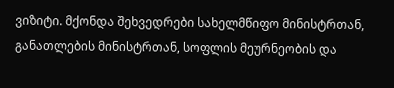ვიზიტი. მქონდა შეხვედრები სახელმწიფო მინისტრთან, განათლების მინისტრთან, სოფლის მეურნეობის და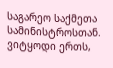საგარეო საქმეთა სამინისტროსთან. ვიტყოდი ერთს,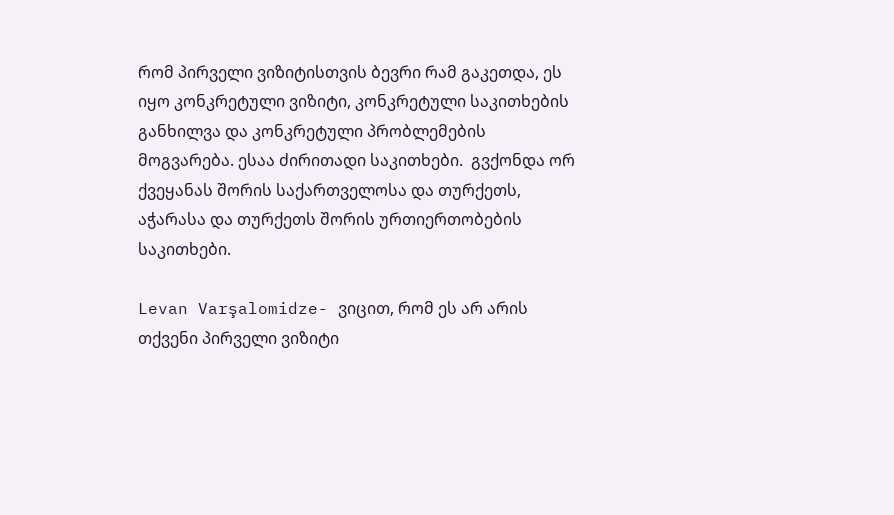რომ პირველი ვიზიტისთვის ბევრი რამ გაკეთდა, ეს იყო კონკრეტული ვიზიტი, კონკრეტული საკითხების განხილვა და კონკრეტული პრობლემების მოგვარება. ესაა ძირითადი საკითხები.  გვქონდა ორ ქვეყანას შორის საქართველოსა და თურქეთს, აჭარასა და თურქეთს შორის ურთიერთობების საკითხები.

Levan Varşalomidze- ვიცით, რომ ეს არ არის თქვენი პირველი ვიზიტი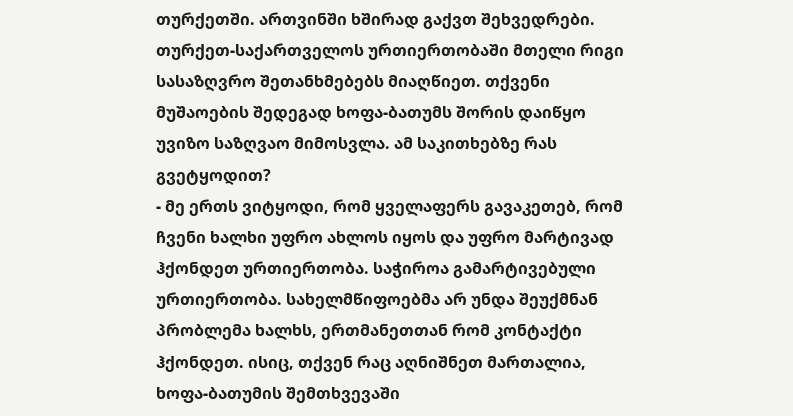თურქეთში. ართვინში ხშირად გაქვთ შეხვედრები. თურქეთ-საქართველოს ურთიერთობაში მთელი რიგი სასაზღვრო შეთანხმებებს მიაღწიეთ. თქვენი მუშაოების შედეგად ხოფა-ბათუმს შორის დაიწყო უვიზო საზღვაო მიმოსვლა. ამ საკითხებზე რას გვეტყოდით?
- მე ერთს ვიტყოდი, რომ ყველაფერს გავაკეთებ, რომ ჩვენი ხალხი უფრო ახლოს იყოს და უფრო მარტივად ჰქონდეთ ურთიერთობა. საჭიროა გამარტივებული ურთიერთობა. სახელმწიფოებმა არ უნდა შეუქმნან პრობლემა ხალხს, ერთმანეთთან რომ კონტაქტი ჰქონდეთ. ისიც, თქვენ რაც აღნიშნეთ მართალია, ხოფა-ბათუმის შემთხვევაში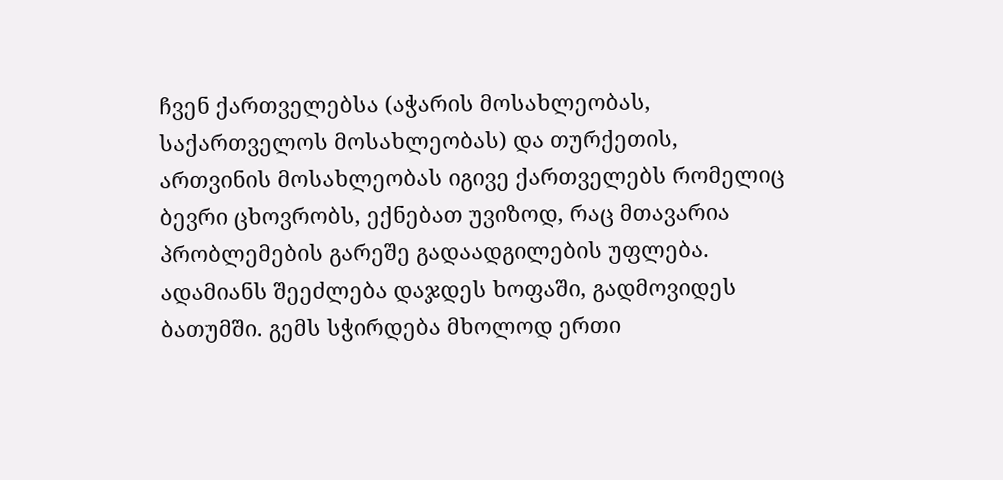ჩვენ ქართველებსა (აჭარის მოსახლეობას, საქართველოს მოსახლეობას) და თურქეთის, ართვინის მოსახლეობას იგივე ქართველებს რომელიც ბევრი ცხოვრობს, ექნებათ უვიზოდ, რაც მთავარია პრობლემების გარეშე გადაადგილების უფლება. ადამიანს შეეძლება დაჯდეს ხოფაში, გადმოვიდეს ბათუმში. გემს სჭირდება მხოლოდ ერთი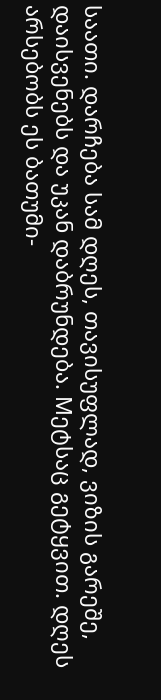საათი. დარჩება სამ დღეს, თავისუფლად, ვიზის გარეშე, დაისვენებს და უკან დაბრუნდება. Mეტსაც გეტყვით. დღეს არსებობს ეს ბათუმი-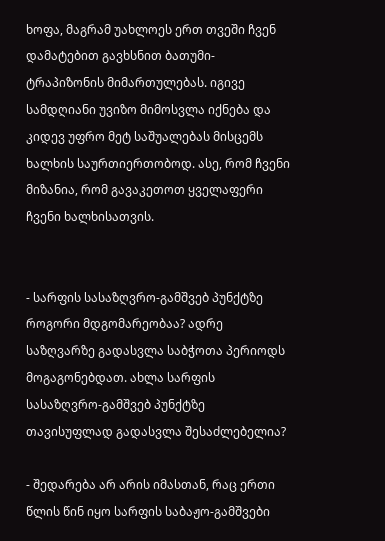ხოფა, მაგრამ უახლოეს ერთ თვეში ჩვენ დამატებით გავხსნით ბათუმი-ტრაპიზონის მიმართულებას. იგივე სამდღიანი უვიზო მიმოსვლა იქნება და კიდევ უფრო მეტ საშუალებას მისცემს ხალხის საურთიერთობოდ. ასე, რომ ჩვენი მიზანია, რომ გავაკეთოთ ყველაფერი ჩვენი ხალხისათვის.


- სარფის სასაზღვრო-გამშვებ პუნქტზე როგორი მდგომარეობაა? ადრე საზღვარზე გადასვლა საბჭოთა პერიოდს მოგაგონებდათ. ახლა სარფის სასაზღვრო-გამშვებ პუნქტზე თავისუფლად გადასვლა შესაძლებელია?

- შედარება არ არის იმასთან, რაც ერთი წლის წინ იყო სარფის საბაჟო-გამშვები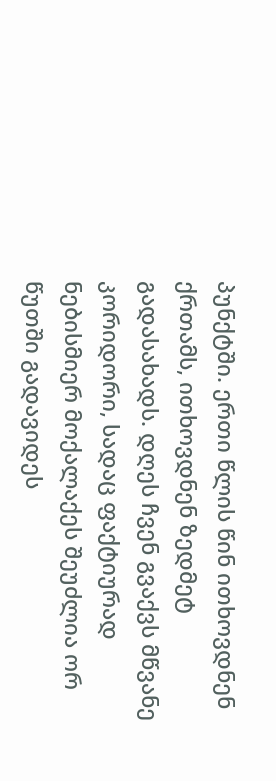პუნქტში. ერთი წლის წინ ითხოვდნენ ქრთამს, ითხოვდნენ ზედმეტ გადასახადს. დღეს ჩვენ გვაქვს მწვანე კორიდორი, სადაც ფაქტიურად ნებისმიერ მოქალაქეს შეუძლია ორ წუთში გადავიდეს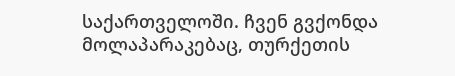საქართველოში. ჩვენ გვქონდა მოლაპარაკებაც, თურქეთის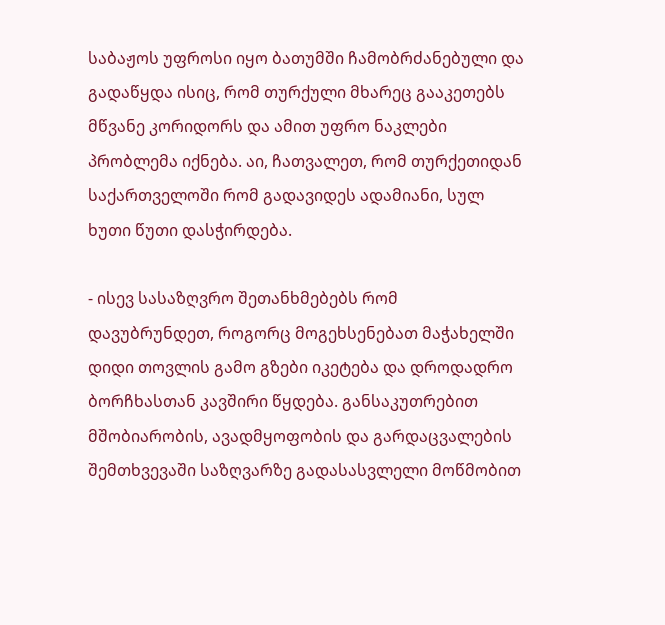საბაჟოს უფროსი იყო ბათუმში ჩამობრძანებული და გადაწყდა ისიც, რომ თურქული მხარეც გააკეთებს მწვანე კორიდორს და ამით უფრო ნაკლები პრობლემა იქნება. აი, ჩათვალეთ, რომ თურქეთიდან საქართველოში რომ გადავიდეს ადამიანი, სულ ხუთი წუთი დასჭირდება.

- ისევ სასაზღვრო შეთანხმებებს რომ დავუბრუნდეთ, როგორც მოგეხსენებათ მაჭახელში დიდი თოვლის გამო გზები იკეტება და დროდადრო ბორჩხასთან კავშირი წყდება. განსაკუთრებით მშობიარობის, ავადმყოფობის და გარდაცვალების შემთხვევაში საზღვარზე გადასასვლელი მოწმობით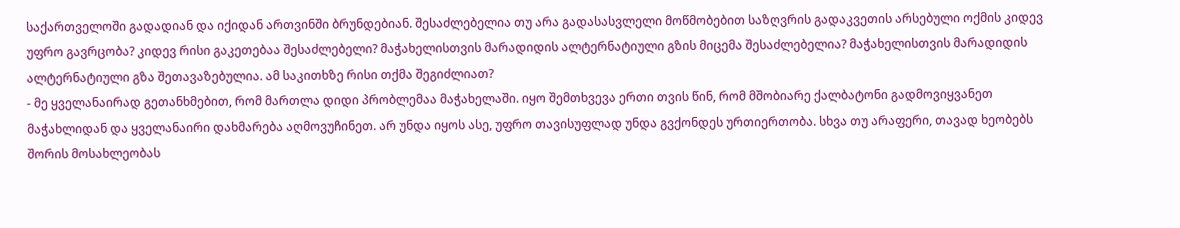საქართველოში გადადიან და იქიდან ართვინში ბრუნდებიან. შესაძლებელია თუ არა გადასასვლელი მოწმობებით საზღვრის გადაკვეთის არსებული ოქმის კიდევ უფრო გავრცობა? კიდევ რისი გაკეთებაა შესაძლებელი? მაჭახელისთვის მარადიდის ალტერნატიული გზის მიცემა შესაძლებელია? მაჭახელისთვის მარადიდის ალტერნატიული გზა შეთავაზებულია. ამ საკითხზე რისი თქმა შეგიძლიათ?
- მე ყველანაირად გეთანხმებით, რომ მართლა დიდი პრობლემაა მაჭახელაში. იყო შემთხვევა ერთი თვის წინ, რომ მშობიარე ქალბატონი გადმოვიყვანეთ მაჭახლიდან და ყველანაირი დახმარება აღმოვუჩინეთ. არ უნდა იყოს ასე, უფრო თავისუფლად უნდა გვქონდეს ურთიერთობა. სხვა თუ არაფერი, თავად ხეობებს შორის მოსახლეობას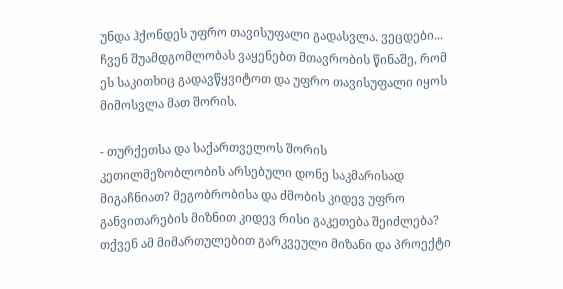უნდა ჰქონდეს უფრო თავისუფალი გადასვლა. ვეცდები... ჩვენ შუამდგომლობას ვაყენებთ მთავრობის წინაშე, რომ ეს საკითხიც გადავწყვიტოთ და უფრო თავისუფალი იყოს მიმოსვლა მათ შორის.

- თურქეთსა და საქართველოს შორის კეთილმეზობლობის არსებული დონე საკმარისად მიგაჩნიათ? მეგობრობისა და ძმობის კიდევ უფრო განვითარების მიზნით კიდევ რისი გაკეთება შეიძლება? თქვენ ამ მიმართულებით გარკვეული მიზანი და პროექტი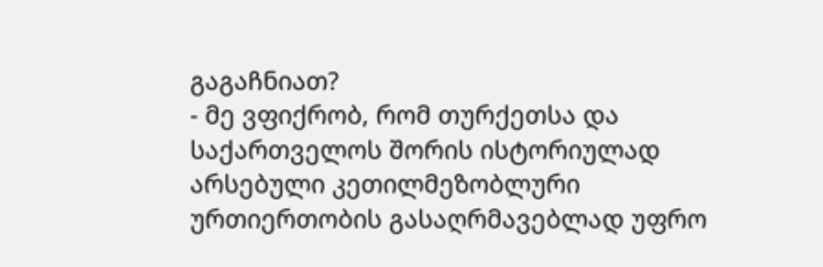გაგაჩნიათ?
- მე ვფიქრობ, რომ თურქეთსა და საქართველოს შორის ისტორიულად არსებული კეთილმეზობლური ურთიერთობის გასაღრმავებლად უფრო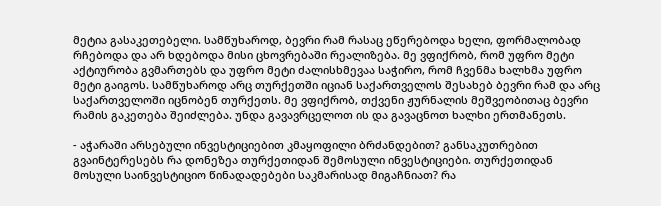მეტია გასაკეთებელი. სამწუხაროდ, ბევრი რამ რასაც ეწერებოდა ხელი, ფორმალობად რჩებოდა და არ ხდებოდა მისი ცხოვრებაში რეალიზება. მე ვფიქრობ, რომ უფრო მეტი აქტიურობა გვმართებს და უფრო მეტი ძალისხმევაა საჭირო, რომ ჩვენმა ხალხმა უფრო მეტი გაიგოს. სამწუხაროდ არც თურქეთში იციან საქართველოს შესახებ ბევრი რამ და არც საქართველოში იცნობენ თურქეთს. მე ვფიქრობ, თქვენი ჟურნალის მეშვეობითაც ბევრი რამის გაკეთება შეიძლება. უნდა გავავრცელოთ ის და გავაცნოთ ხალხი ერთმანეთს.

- აჭარაში არსებული ინვესტიციებით კმაყოფილი ბრძანდებით? განსაკუთრებით გვაინტერესებს რა დონეზეა თურქეთიდან შემოსული ინვესტიციები. თურქეთიდან მოსული საინვესტიციო წინადადებები საკმარისად მიგაჩნიათ? რა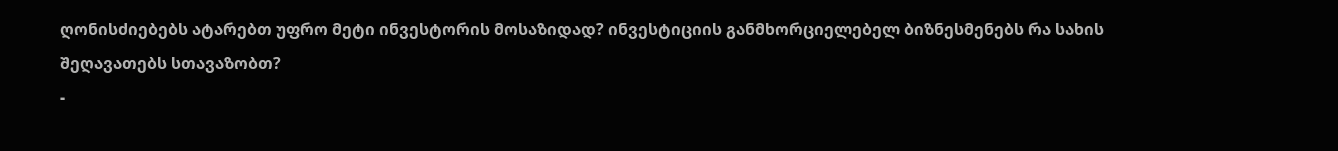ღონისძიებებს ატარებთ უფრო მეტი ინვესტორის მოსაზიდად? ინვესტიციის განმხორციელებელ ბიზნესმენებს რა სახის შეღავათებს სთავაზობთ?
-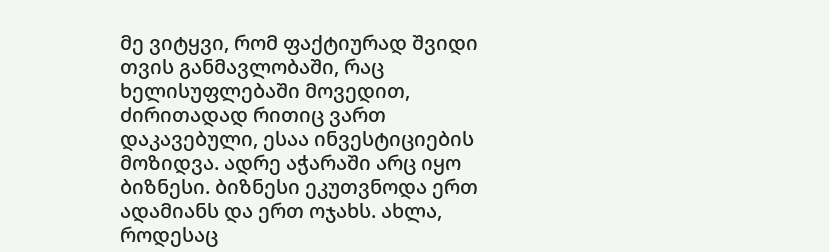მე ვიტყვი, რომ ფაქტიურად შვიდი თვის განმავლობაში, რაც ხელისუფლებაში მოვედით, ძირითადად რითიც ვართ დაკავებული, ესაა ინვესტიციების მოზიდვა. ადრე აჭარაში არც იყო ბიზნესი. ბიზნესი ეკუთვნოდა ერთ ადამიანს და ერთ ოჯახს. ახლა, როდესაც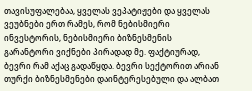თავისუფალებაა, ყველას ვეპატიჟები და ყველას ვეუბნები ერთ რამეს, რომ ნებისმიერი ინვესტორის, ნებისმიერი ბიზნესმენის გარანტორი ვიქნები პირადად მე. ფაქტიურად, ბევრი რამ აქაც გადაწყდა. ბევრი სექტორით არიან თურქი ბიზნესმენები დაინტერესებული და ალბათ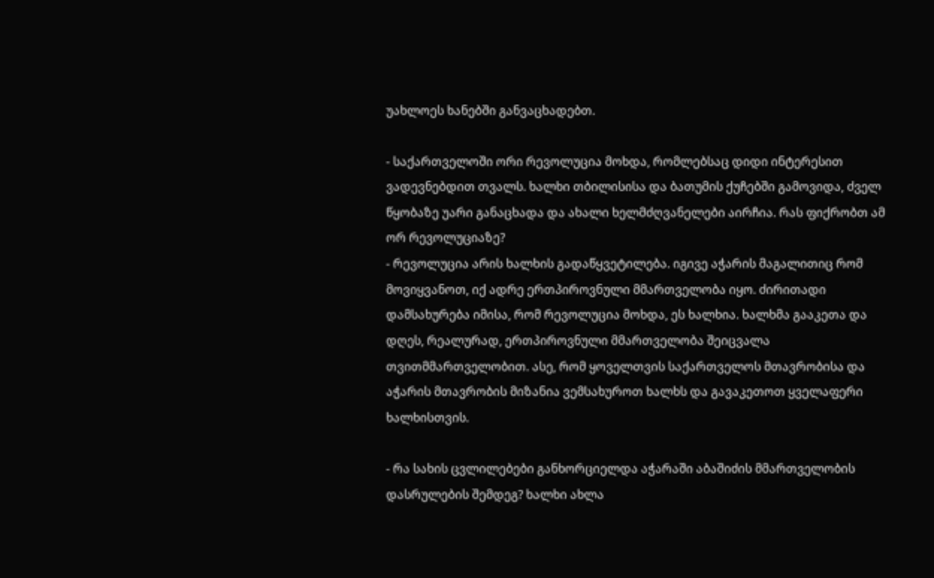უახლოეს ხანებში განვაცხადებთ.

- საქართველოში ორი რევოლუცია მოხდა, რომლებსაც დიდი ინტერესით ვადევნებდით თვალს. ხალხი თბილისისა და ბათუმის ქუჩებში გამოვიდა, ძველ წყობაზე უარი განაცხადა და ახალი ხელმძღვანელები აირჩია. რას ფიქრობთ ამ ორ რევოლუციაზე?
- რევოლუცია არის ხალხის გადაწყვეტილება. იგივე აჭარის მაგალითიც რომ მოვიყვანოთ, იქ ადრე ერთპიროვნული მმართველობა იყო. ძირითადი დამსახურება იმისა, რომ რევოლუცია მოხდა, ეს ხალხია. ხალხმა გააკეთა და დღეს, რეალურად, ერთპიროვნული მმართველობა შეიცვალა თვითმმართველობით. ასე, რომ ყოველთვის საქართველოს მთავრობისა და აჭარის მთავრობის მიზანია ვემსახუროთ ხალხს და გავაკეთოთ ყველაფერი ხალხისთვის.

- რა სახის ცვლილებები განხორციელდა აჭარაში აბაშიძის მმართველობის დასრულების შემდეგ? ხალხი ახლა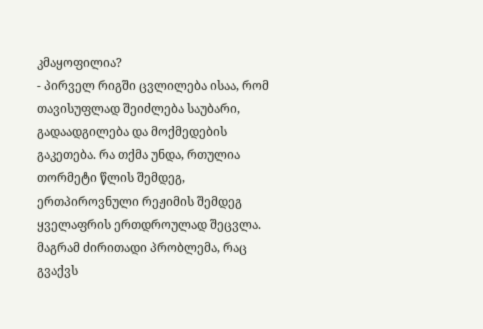კმაყოფილია?
- პირველ რიგში ცვლილება ისაა, რომ თავისუფლად შეიძლება საუბარი, გადაადგილება და მოქმედების გაკეთება. რა თქმა უნდა, რთულია თორმეტი წლის შემდეგ, ერთპიროვნული რეჟიმის შემდეგ ყველაფრის ერთდროულად შეცვლა. მაგრამ ძირითადი პრობლემა, რაც გვაქვს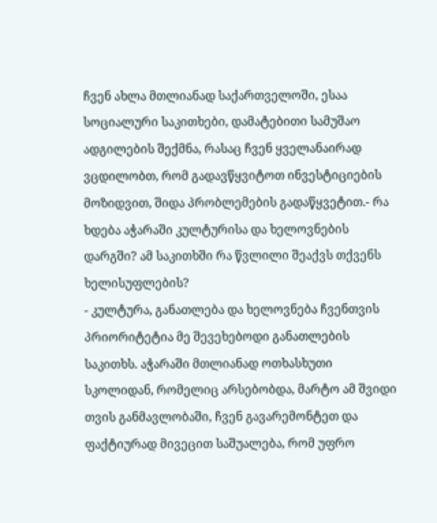ჩვენ ახლა მთლიანად საქართველოში, ესაა სოციალური საკითხები, დამატებითი სამუშაო ადგილების შექმნა, რასაც ჩვენ ყველანაირად ვცდილობთ, რომ გადავწყვიტოთ ინვესტიციების მოზიდვით, შიდა პრობლემების გადაწყვეტით.- რა ხდება აჭარაში კულტურისა და ხელოვნების დარგში? ამ საკითხში რა წვლილი შეაქვს თქვენს ხელისუფლების?
- კულტურა, განათლება და ხელოვნება ჩვენთვის პრიორიტეტია მე შევეხებოდი განათლების საკითხს. აჭარაში მთლიანად ოთხასხუთი სკოლიდან, რომელიც არსებობდა, მარტო ამ შვიდი თვის განმავლობაში, ჩვენ გავარემონტეთ და ფაქტიურად მივეცით საშუალება, რომ უფრო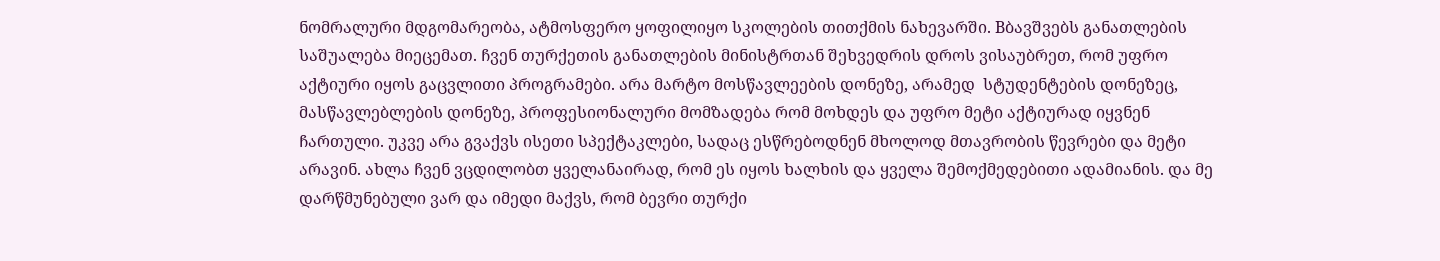ნომრალური მდგომარეობა, ატმოსფერო ყოფილიყო სკოლების თითქმის ნახევარში. Bბავშვებს განათლების საშუალება მიეცემათ. ჩვენ თურქეთის განათლების მინისტრთან შეხვედრის დროს ვისაუბრეთ, რომ უფრო აქტიური იყოს გაცვლითი პროგრამები. არა მარტო მოსწავლეების დონეზე, არამედ  სტუდენტების დონეზეც, მასწავლებლების დონეზე, პროფესიონალური მომზადება რომ მოხდეს და უფრო მეტი აქტიურად იყვნენ ჩართული. უკვე არა გვაქვს ისეთი სპექტაკლები, სადაც ესწრებოდნენ მხოლოდ მთავრობის წევრები და მეტი არავინ. ახლა ჩვენ ვცდილობთ ყველანაირად, რომ ეს იყოს ხალხის და ყველა შემოქმედებითი ადამიანის. და მე დარწმუნებული ვარ და იმედი მაქვს, რომ ბევრი თურქი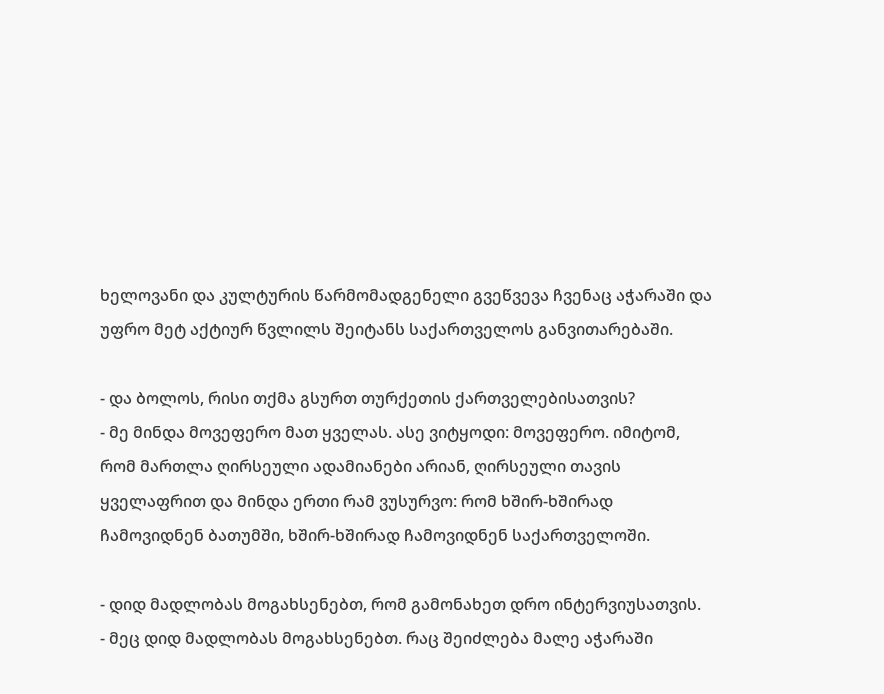ხელოვანი და კულტურის წარმომადგენელი გვეწვევა ჩვენაც აჭარაში და უფრო მეტ აქტიურ წვლილს შეიტანს საქართველოს განვითარებაში.

- და ბოლოს, რისი თქმა გსურთ თურქეთის ქართველებისათვის?
- მე მინდა მოვეფერო მათ ყველას. ასე ვიტყოდი: მოვეფერო. იმიტომ, რომ მართლა ღირსეული ადამიანები არიან, ღირსეული თავის ყველაფრით და მინდა ერთი რამ ვუსურვო: რომ ხშირ-ხშირად ჩამოვიდნენ ბათუმში, ხშირ-ხშირად ჩამოვიდნენ საქართველოში.

- დიდ მადლობას მოგახსენებთ, რომ გამონახეთ დრო ინტერვიუსათვის.
- მეც დიდ მადლობას მოგახსენებთ. რაც შეიძლება მალე აჭარაში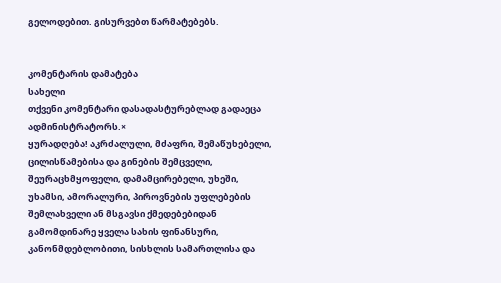გელოდებით. გისურვებთ წარმატებებს.


კომენტარის დამატება
სახელი
თქვენი კომენტარი დასადასტურებლად გადაეცა ადმინისტრატორს.×
ყურადღება! აკრძალული, მძაფრი, შემაწუხებელი, ცილისწამებისა და გინების შემცველი, შეურაცხმყოფელი, დამამცირებელი, უხეში, უხამსი, ამორალური, პიროვნების უფლებების შემლახველი ან მსგავსი ქმედებებიდან გამომდინარე ყველა სახის ფინანსური, კანონმდებლობითი, სისხლის სამართლისა და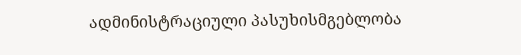ადმინისტრაციული პასუხისმგებლობა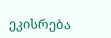ეკისრება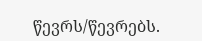წევრს/წევრებს.